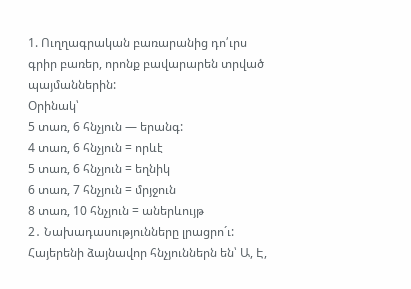1. Ուղղագրական բառարանից դո՛ւրս գրիր բառեր, որոնք բավարարեն տրված պայմաններին:
Օրինակ՝
5 տառ, 6 հնչյուն — երանգ:
4 տառ, 6 հնչյուն = որևէ
5 տառ, 6 հնչյուն = եղնիկ
6 տառ, 7 հնչյուն = մրյջուն
8 տառ, 10 հնչյուն = աներևույթ
2․ Նախադասությունները լրացրո´ւ:
Հայերենի ձայնավոր հնչյուններն են՝ Ա, Է,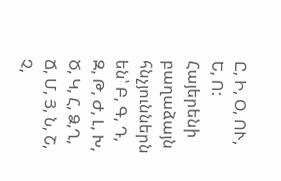Ը, Ի, Օ, ՈՒ, Ե, Ո:
Հայերենի բաղաձայն հնչյուններն են՝ Բ, Գ, Դ, Զ, Թ, Ժ, Լ, Խ, Ծ, Կ, Հ, Ձ,Ղ, Ճ, Մ, Յ, Ն, Շ, Չ,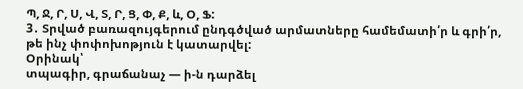Պ, Ջ, Ր, Ս, Վ, Տ, Ր, Ց, Փ, Ք, և, Օ, Ֆ:
3․ Տրված բառազույգերում ընդգծված արմատները համեմատի՛ր և գրի՛ր, թե ինչ փոփոխոթյուն է կատարվել:
Օրինակ՝
տպագիր, գրաճանաչ — ի-ն դարձել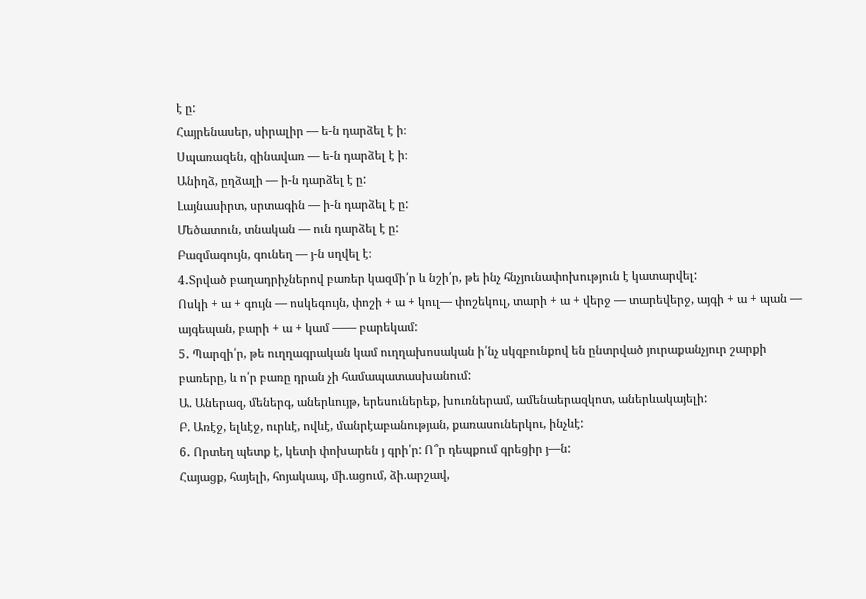է ը:
Հայրենասեր, սիրալիր — ե-ն դարձել է ի։
Սպառազեն, զինավառ — ե-ն դարձել է ի։
Անիղձ, ըղձալի — ի-ն դարձել է ը:
Լայնասիրտ, սրտագին — ի-ն դարձել է ը:
Մեծատուն, տնական — ուն դարձել է ը:
Բազմագույն, գունեղ — յ-ն սղվել է։
4․Տրված բաղադրիչներով բառեր կազմի՛ր և նշի՛ր, թե ինչ հնչյունափոխություն է կատարվել:
Ոսկի + ա + գույն — ոսկեգույն, փոշի + ա + կուլ— փոշեկուլ, տարի + ա + վերջ — տարեվերջ, այգի + ա + պան — այգեպան, բարի + ա + կամ —— բարեկամ:
5․ Պարզի՛ր, թե ուղղագրական կամ ուղղախոսական ի՛նչ սկզբունքով են ընտրված յուրաքանչյուր շարքի բառերը, և ո՛ր բառը դրան չի համապատասխանում:
Ա. Աներազ, մեներգ, աներևույթ, երեսուներեք, խուռներամ, ամենաերազկոտ, աներևակայելի:
Բ. Առէջ, ելևէջ, ուրևէ, ովևէ, մանրէաբանության, քառասուներկու, ինչևէ:
6․ Որտեղ պետք է, կետի փոխարեն յ գրի՛ր: Ո՞ր դեպքում գրեցիր յ—ն:
Հայացք, հայելի, հոյակապ, մի.ացում, ձի.արշավ,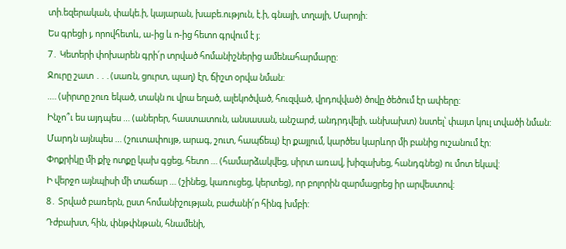տի.եզերական, փակե.ի, կայարան, խաբե.ություն, է.ի, գնայի, տղայի, Մարոյի:
Ես գրեցի յ, որովհետև, ա-ից և ո-ից հետո գրվում է յ։
7․ Կետերի փոխարեն գրի՛ր տրված հոմանիշներից ամենահարմարը:
Ջուրը շատ ․․․(սառն, ցուրտ, պաղ) էր, ճիշտ օրվա նման:
…. (սիրտը շուռ եկած, տակն ու վրա եղած, ալեկոծված, հուզված, վրդովված) ծովը ծեծում էր ափերը:
Ինչո՞ւ ես այդպես … (աներեր, հաստատուն, անսասան, անշարժ, անդրդվելի, անխախտ) նստել՝ փայտ կուլ տվածի նման:
Մարդն այնպես … (շուտափույթ, արագ, շուտ, հապճեպ) էր քայլում, կարծես կարևոր մի բանից ուշանում էր:
Փոքրիկը մի քիչ ոտքը կախ գցեց, հետո … (համարձակվեց, սիրտ առավ, խիզախեց, հանդգնեց) ու մոտ եկավ:
Ի վերջո այնպիսի մի տաճար … (շինեց, կառուցեց, կերտեց), որ բոլորին զարմացրեց իր արվեստով:
8․ Տրված բառերն, ըստ հոմանիշության, բաժանի՛ր հինգ խմբի:
Դժբախտ, հին, փնթփնթան, հնամենի,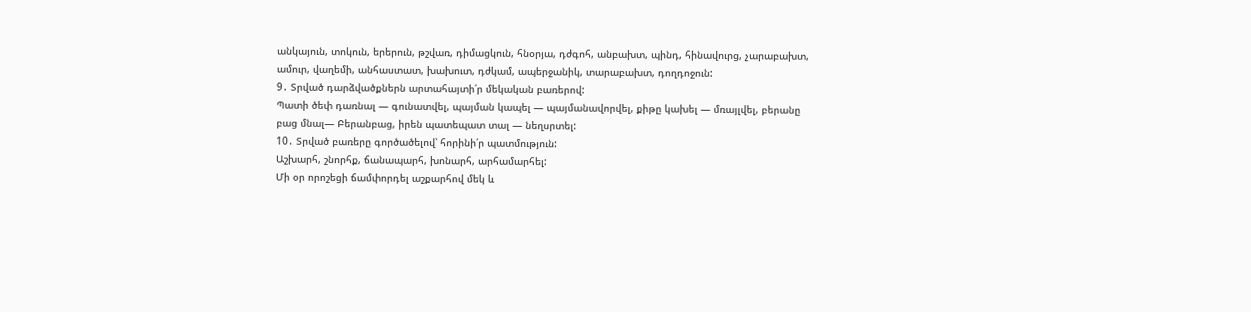անկայուն, տոկուն, երերուն, թշվառ, դիմացկուն, հնօրյա, դժգոհ, անբախտ, պինդ, հինավուրց, չարաբախտ, ամուր, վաղեմի, անհաստատ, խախուտ, դժկամ, ապերջանիկ, տարաբախտ, դողդոջուն:
9․ Տրված դարձվածքներն արտահայտի՛ր մեկական բառերով:
Պատի ծեփ դառնալ — գունատվել, պայման կապել — պայմանավորվել, քիթը կախել — մռայլվել, բերանը բաց մնալ— Բերանբաց, իրեն պատեպատ տալ — նեղսրտել:
10․ Տրված բառերը գործածելով՝ հորինի՛ր պատմություն:
Աշխարհ, շնորհք, ճանապարհ, խոնարհ, արհամարհել:
Մի օր որոշեցի ճամփորդել աշքարհով մեկ և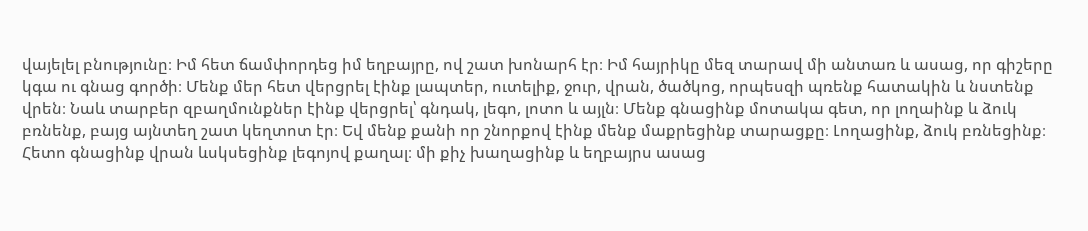վայելել բնությունը։ Իմ հետ ճամփորդեց իմ եղբայրը, ով շատ խոնարհ էր։ Իմ հայրիկը մեզ տարավ մի անտառ և ասաց, որ գիշերը կգա ու գնաց գործի։ Մենք մեր հետ վերցրել էինք լապտեր, ուտելիք, ջուր, վրան, ծածկոց, որպեսզի պռենք հատակին և նստենք վրեն։ Նաև տարբեր զբաղմունքներ էինք վերցրել՝ գնդակ, լեգո, լոտո և այլն։ Մենք գնացինք մոտակա գետ, որ լողաինք և ձուկ բռնենք, բայց այնտեղ շատ կեղտոտ էր։ Եվ մենք քանի որ շնորքով էինք մենք մաքրեցինք տարացքը։ Լողացինք, ձուկ բռնեցինք։ Հետո գնացինք վրան ևսկսեցինք լեգոյով քաղալ։ մի քիչ խաղացինք և եղբայրս ասաց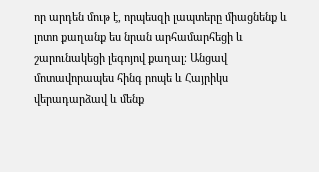որ արդեն մութ է, որպեսզի լապտերը միացնենք և լոտո քաղանք ես նրան արհամարհեցի և շարունակեցի լեգոյով քաղալ։ Անցավ մոտավորապես հինգ րոպե և Հայրիկս վերադարձավ և մենք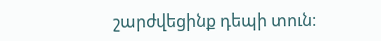շարժվեցինք դեպի տուն։